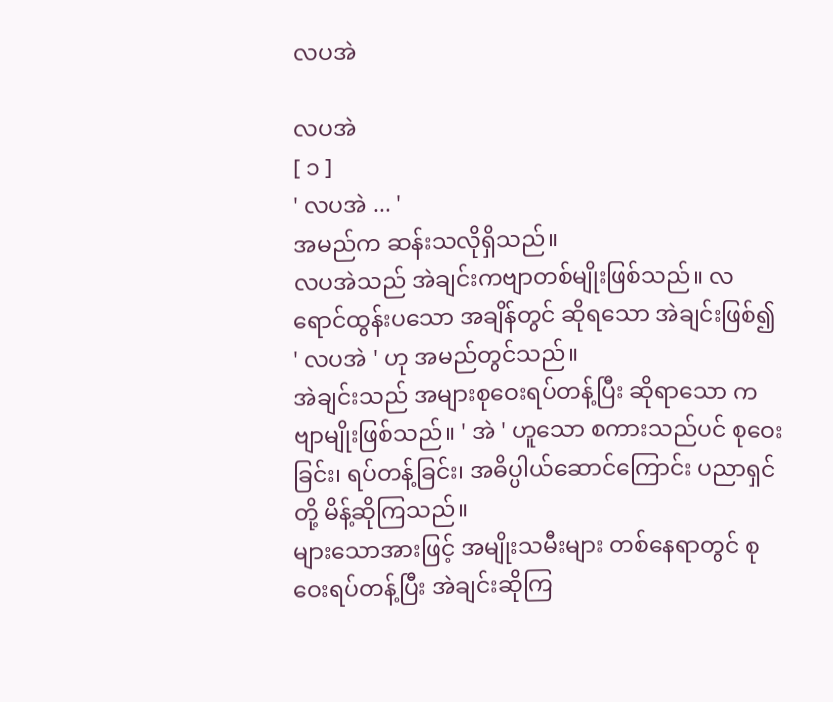လပအဲ

လပအဲ
[ ၁ ]
' လပအဲ ... '
အမည်က ဆန်းသလိုရှိသည်။
လပအဲသည် အဲချင်းကဗျာတစ်မျိုးဖြစ်သည်။ လရောင်ထွန်းပသော အချိန်တွင် ဆိုရသော အဲချင်းဖြစ်၍ ' လပအဲ ' ဟု အမည်တွင်သည်။
အဲချင်းသည် အများစုဝေးရပ်တန့်ပြီး ဆိုရာသော ကဗျာမျိုးဖြစ်သည်။ ' အဲ ' ဟူသော စကားသည်ပင် စုဝေးခြင်း၊ ရပ်တန့်ခြင်း၊ အဓိပ္ပါယ်ဆောင်ကြောင်း ပညာရှင်တို့ မိန့်ဆိုကြသည်။
များသောအားဖြင့် အမျိုးသမီးများ တစ်နေရာတွင် စုဝေးရပ်တန့်ပြီး အဲချင်းဆိုကြ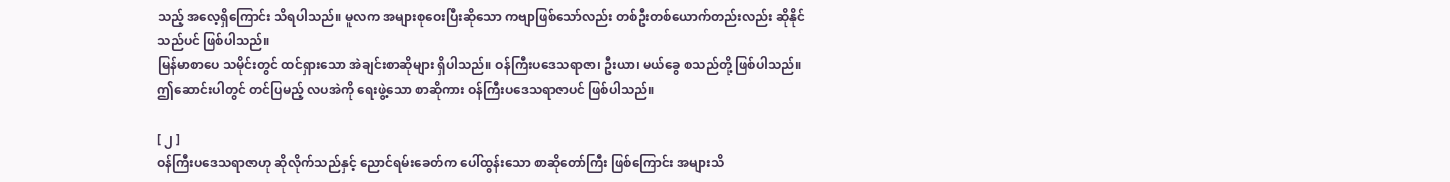သည့် အလေ့ရှိကြောင်း သိရပါသည်။ မူလက အများစုဝေးပြီးဆိုသော ကဗျာဖြစ်သော်လည်း တစ်ဦးတစ်ယောက်တည်းလည်း ဆိုနိုင်သည်ပင် ဖြစ်ပါသည်။
မြန်မာစာပေ သမိုင်းတွင် ထင်ရှားသော အဲချင်းစာဆိုများ ရှိပါသည်။ ဝန်ကြီးပဒေသရာဇာ၊ ဦးယာ၊ မယ်ခွေ စသည်တို့ ဖြစ်ပါသည်။ ဤဆောင်းပါတွင် တင်ပြမည့် လပအဲကို ရေးဖွဲ့သော စာဆိုကား ဝန်ကြီးပဒေသရာဇာပင် ဖြစ်ပါသည်။

[ ၂ ]
ဝန်ကြီးပဒေသရာဇာဟု ဆိုလိုက်သည်နှင့် ညောင်ရမ်းခေတ်က ပေါ်ထွန်းသော စာဆိုတော်ကြီး ဖြစ်ကြောင်း အများသိ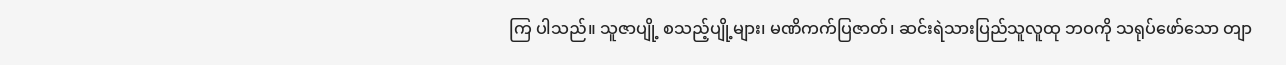ကြ ပါသည်။ သူဇာပျို့ စသည့်ပျို့များ၊ မဏိကက်ပြဇာတ်၊ ဆင်းရဲသားပြည်သူလူထု ဘဝကို သရုပ်ဖော်သော တျာ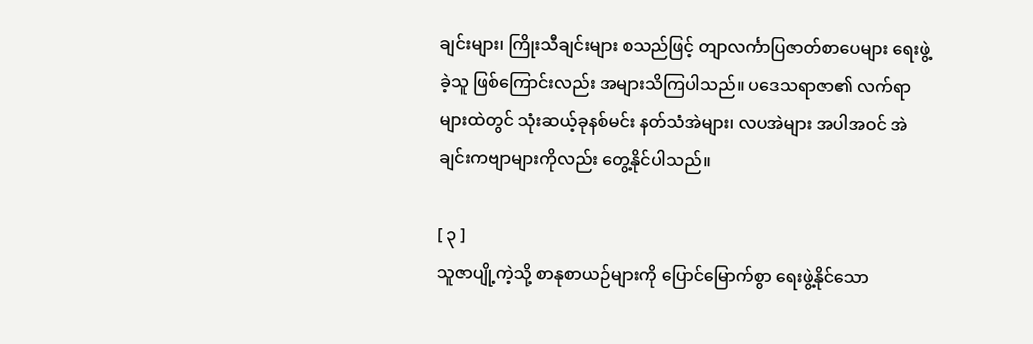ချင်းများ၊ ကြိုးသီချင်းများ စသည်ဖြင့် တျာလင်္ကာပြဇာတ်စာပေများ ရေးဖွဲ့ခဲ့သူ ဖြစ်ကြောင်းလည်း အများသိကြပါသည်။ ပဒေသရာဇာ၏ လက်ရာများထဲတွင် သုံးဆယ့်ခုနစ်မင်း နတ်သံအဲများ၊ လပအဲများ အပါအဝင် အဲချင်းကဗျာများကိုလည်း တွေ့နိုင်ပါသည်။

[ ၃ ]
သူဇာပျို့ကဲ့သို့ စာနုစာယဉ်များကို ပြောင်မြောက်စွာ ရေးဖွဲ့နိုင်သော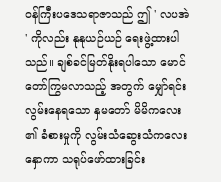ဝန်ကြီးပဒေသရာဇာသည် ဤ ' လပအဲ ' ကိုလည်း နုနုယဉ်ယဉ် ရေးဖွဲ့ထားပါသည်။ ချစ်ခင်မြတ်နိုးရပါသော မောင်တော်ကြွမလာသည့် အတွက် မျှော်ရင်းလွမ်းနေရသော နှမတော် မိမိကလေး၏ ခံစားမှုကို လွမ်းသံဆွေးသံကလေးနှောကာ သရုပ်ဖော်ထားခြင်း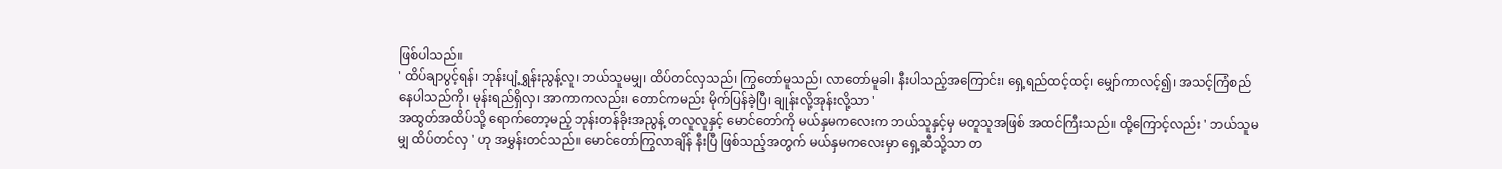ဖြစ်ပါသည်။
' ထိပ်ချာပွင့်ရန်၊ ဘုန်းပျံ့ရွှန်းညွန့်လူ၊ ဘယ်သူမမျှ၊ ထိပ်တင်လှသည်၊ ကြွတော်မူသည်၊ လာတော်မူခါ၊ နီးပါသည့်အကြောင်း၊ ရှေ့ရည်ထင့်ထင့်၊ မျှော်ကာလင့်၍၊ အသင့်ကြံစည် နေပါသည်ကို၊ မုန်းရည်ရှိလှ၊ အာကာကလည်း၊ တောင်ကမည်း မိုက်ပြန်ခဲ့ပြီ၊ ချုန်းလို့အုန်းလို့သာ '
အထွတ်အထိပ်သို့ ရောက်တော့မည့် ဘုန်းတန်ခိုးအညွန့် တလူလူနှင့် မောင်တော်ကို မယ်နှမကလေးက ဘယ်သူနှင့်မှ မတူသူအဖြစ် အထင်ကြီးသည်။ ထို့ကြောင့်လည်း ' ဘယ်သူမမျှ ထိပ်တင်လှ ' ဟု အမွှန်းတင်သည်။ မောင်တော်ကြွလာချိန် နီးပြီ ဖြစ်သည့်အတွက် မယ်နှမကလေးမှာ ရှေ့ဆီသို့သာ တ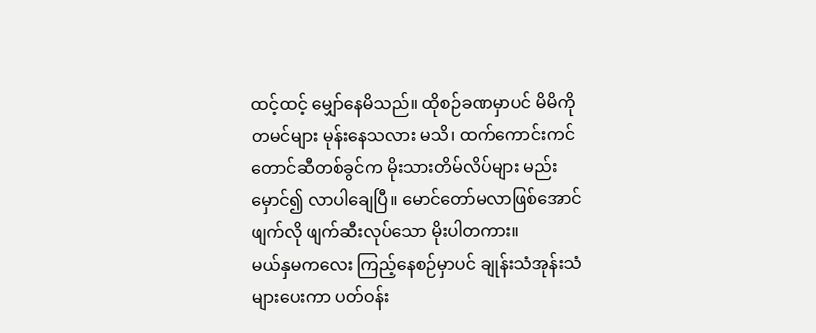ထင့်ထင့် မျှော်နေမိသည်။ ထိုစဉ်ခဏမှာပင် မိမိကို တမင်များ မုန်းနေသလား မသိ၊ ထက်ကောင်းကင် တောင်ဆီတစ်ခွင်က မိုးသားတိမ်လိပ်များ မည်းမှောင်၍ လာပါချေပြီ။ မောင်တော်မလာဖြစ်အောင် ဖျက်လို ဖျက်ဆီးလုပ်သော မိုးပါတကား။
မယ်နှမကလေး ကြည့်နေစဉ်မှာပင် ချုန်းသံအုန်းသံများပေးကာ ပတ်ဝန်း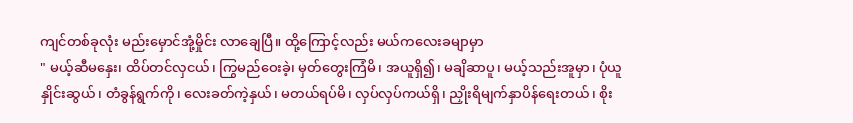ကျင်တစ်ခုလုံး မည်းမှောင်အုံ့မှိုင်း လာချေပြီ။ ထို့ကြောင့်လည်း မယ်ကလေးခမျာမှာ
" မယ့်ဆီမနှေး၊ ထိပ်တင်လှငယ်၊ ကြွမည်ဝေးခဲ့၊ မှတ်တွေးကြံမိ၊ အယူရှိ၍၊ မချိဆာပူ၊ မယ့်သည်းအူမှာ၊ ပုံယူနှိုင်းဆွယ်၊ တံခွန်ရွက်ကို၊ လေးခတ်ကဲ့နှယ်၊ မတယ်ရပ်မိ၊ လှပ်လှပ်ကယ်ရှိ၊ ညှိုးရိမျက်နှာပိန်ရေးတယ်၊ စိုး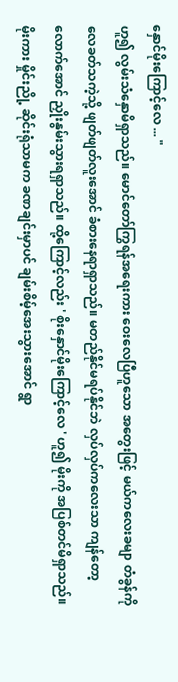နှောင်မိုးကြောင့်လေ ... "
ဟူ၍ လွမ်းသံနှောမိရှာသည်။ မောင်တော်ကြွရန်အရေးကား ဝေးလေပြီဟူသော အတွေးဖြင့် မယ်ကလေးခမျာ တံခွန်ကို လေခတ်သကဲ့သို့ ဖျတ်ဖျတ်လူးအောင် ခံစားနေရာရှာသည်။ မတည်နိုင်မရပ်နိုင်ဘဲ လှပ်လှပ်ကလေးသာ ကျန်တော့လောက်အောင် ညှိုးနွမ်းသွားရရှာသည်။ ထို့ကြောင့်လည်း ' စိုးနှောင်မိုးကြောင့်လေ ' ဟူ၍ မိုးကို အပြစ်တင်မိရှာသည်။
မိုးကား မှိုင်းညို့ ဆိုင်းရုံသာမက ခဏချင်းမှာပင် ချမ်းစိမ့်အေးသွားအောင် ရွာ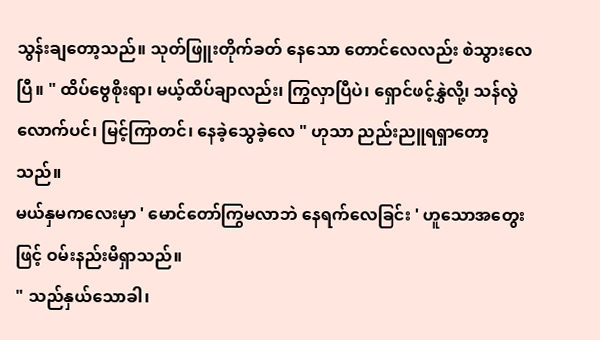သွန်းချတော့သည်။ သုတ်ဖြူးတိုက်ခတ် နေသော တောင်လေလည်း စဲသွားလေပြီ။ " ထိပ်ဗွေစိုးရာ၊ မယ့်ထိပ်ချာလည်း၊ ကြွလှာပြီပဲ၊ ရှောင်ဖင့်နွှဲလို့၊ သန်လွဲလောက်ပင်၊ မြင့်ကြာတင်၊ နေခဲ့သွေခဲ့လေ " ဟုသာ ညည်းညူရရှာတော့သည်။
မယ်နှမကလေးမှာ ' မောင်တော်ကြွမလာဘဲ နေရက်လေခြင်း ' ဟူသောအတွေးဖြင့် ဝမ်းနည်းမိရှာသည်။
" သည်နှယ်သောခါ၊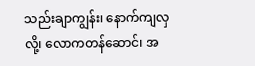သည်းချာကျွန်း၊ နောက်ကျလှလို့၊ လောကတန်ဆောင်၊ အ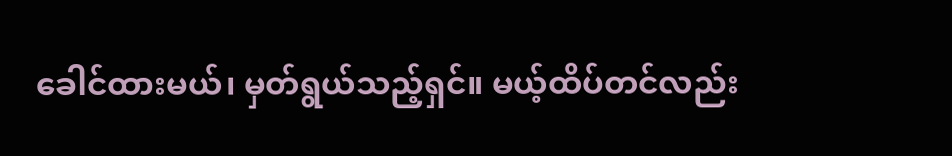ခေါင်ထားမယ်၊ မှတ်ရွယ်သည့်ရှင်။ မယ့်ထိပ်တင်လည်း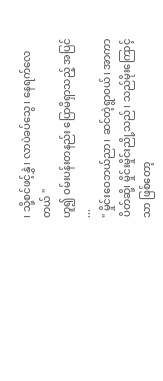၊ သို့စင်ဖင့်နွှဲ၊ လာပဲခပ်သွေ၊ နေရက်လေတယ် "
ဟူ၍ ဝမ်းပန်းတနည်း ပြောမိရှာသည့် အပြင် ...
" မှိုင်းဝေဘယ်ညာ၊ ဆင်တဲ့ရွာဝယ်၊ အာကာပိတ်ဆို့၊ မှိုင်းမှိုင်းညို့သည်၊ သည်မိုးကြောင့်သာ ဖြစ်တော့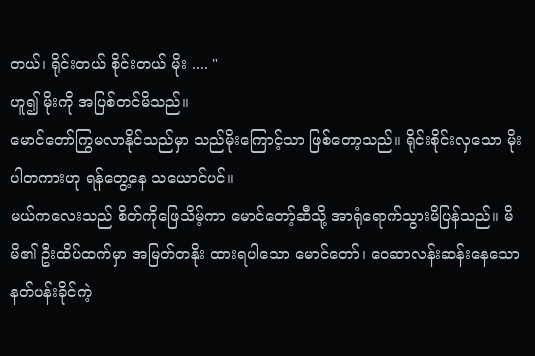တယ်၊ ရိုင်းတယ် စိုင်းတယ် မိုး .... "
ဟူ၍ မိုးကို အပြစ်တင်မိသည်။
မောင်တော်ကြွမလာနိုင်သည်မှာ သည်မိုးကြောင့်သာ ဖြစ်တော့သည်။ ရိုင်းစိုင်းလှသော မိုးပါတကားဟု ရန်တွေ့နေ သယောင်ပင်။
မယ်ကလေးသည် စိတ်ကိုဖြေသိမ့်ကာ မောင်တော့်ဆီသို့ အာရုံရောက်သွားမိပြန်သည်။ မိမိ၏ ဦးထိပ်ထက်မှာ အမြတ်တနိုး ထားရပါသော မောင်တော်၊ ဝေဆာလန်းဆန်းနေသော နတ်ပန်းခိုင်ကဲ့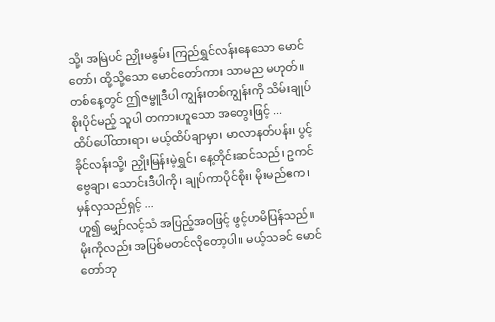သို့၊ အမြဲပင် ညှိုးမနွမ်း ကြည်ရွှင်လန်းနေသော မောင်တော်၊ ထို့သို့သော မောင်တော်ကား သာမည မဟုတ်။ တစ်နေ့တွင် ဤဇမ္ဗူဒီပါ ကျွန်းတစ်ကျွန်းကို သိမ်းချုပ်စိုးပိုင်မည့် သူပါ တကားဟူသော အတွေးဖြင့် ...
ထိပ်ပေါ်ထားရာ၊ မယ့်ထိပ်ချာမှာ၊ မာလာနတ်ပန်း၊ ပွင့်ခိုင်လန်းသို့၊ ညှိုးမြန်းမဲ့ရွှင်၊ နေ့တိုင်းဆင်သည်၊ ဥကင်ဗွေချာ၊ သောင်းဒီပါကို၊ ချုပ်ကာပိုင်စိုး၊ မိုးမည်ဧက၊ မှန်လှသည်ရှင့် ...
ဟူ၍ မျှော်လင့်သံ အပြည့်အဝဖြင့် ဖွင့်ဟမိပြန်သည်။
မိုးကိုလည်း အပြစ်မတင်လိုတော့ပါ။ မယ့်သခင် မောင်တော်ဘု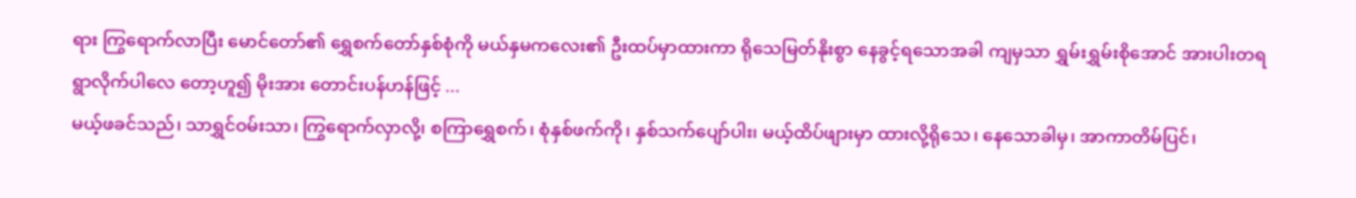ရား ကြွရောက်လာပြီး မောင်တော်၏ ရွှေစက်တော်နှစ်စုံကို မယ်နှမကလေး၏ ဦးထပ်မှာထားကာ ရိုသေမြတ်နိုးစွာ နေခွင့်ရသောအခါ ကျမှသာ ရွှမ်းရွှမ်းစိုအောင် အားပါးတရ ရွာလိုက်ပါလေ တော့ဟူ၍ မိုးအား တောင်းပန်ဟန်ဖြင့် ...
မယ့်ဖခင်သည်၊ သာရွှင်ဝမ်းသာ၊ ကြွရောက်လှာလို့၊ စကြာရွှေစက်၊ စုံနှစ်ဖက်ကို၊ နှစ်သက်ပျော်ပါး၊ မယ့်ထိပ်ဖျားမှာ ထားလို့ရိုသေ၊ နေသောခါမှ၊ အာကာတိမ်ပြင်၊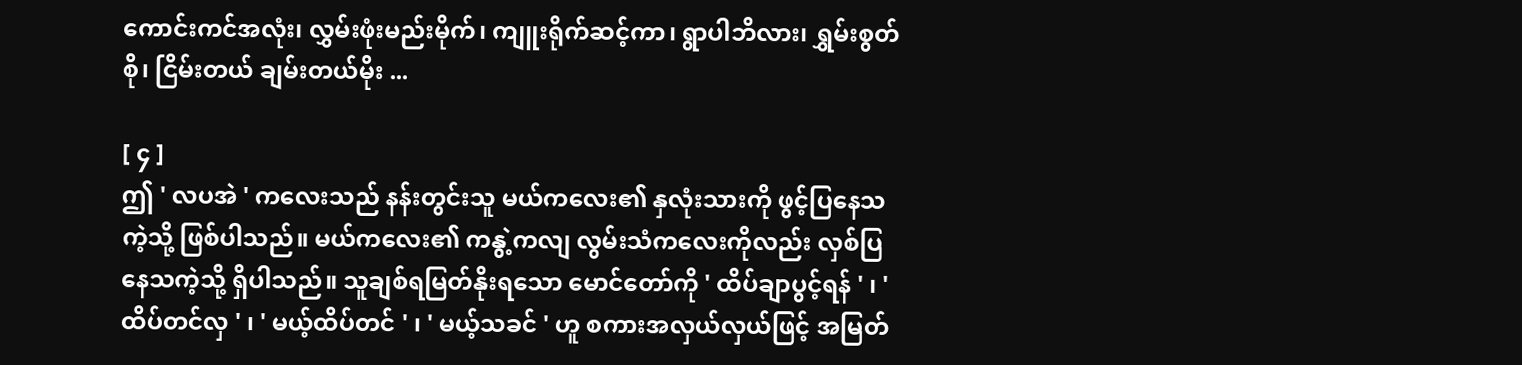ကောင်းကင်အလုံး၊ လွှမ်းဖုံးမည်းမိုက်၊ ကျူးရိုက်ဆင့်ကာ၊ ရွာပါဘိလား၊ ရွှမ်းစွတ်စို၊ ငြိမ်းတယ် ချမ်းတယ်မိုး ...

[ ၄ ]
ဤ ' လပအဲ ' ကလေးသည် နန်းတွင်းသူ မယ်ကလေး၏ နှလုံးသားကို ဖွင့်ပြနေသကဲ့သို့ ဖြစ်ပါသည်။ မယ်ကလေး၏ ကနွဲ့ကလျ လွမ်းသံကလေးကိုလည်း လှစ်ပြနေသကဲ့သို့ ရှိပါသည်။ သူချစ်ရမြတ်နိုးရသော မောင်တော်ကို ' ထိပ်ချာပွင့်ရန် ' ၊ ' ထိပ်တင်လှ ' ၊ ' မယ့်ထိပ်တင် ' ၊ ' မယ့်သခင် ' ဟူ စကားအလှယ်လှယ်ဖြင့် အမြတ်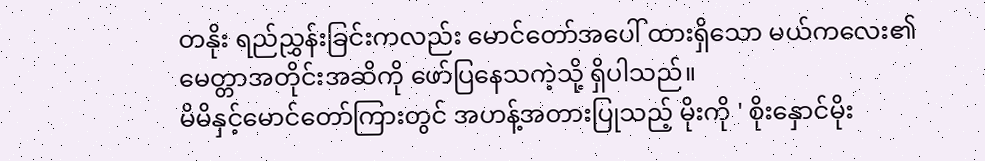တနိုး ရည်ညွှန်းခြင်းကလည်း မောင်တော်အပေါ် ထားရှိသော မယ်ကလေး၏ မေတ္တာအတိုင်းအဆိကို ဖော်ပြနေသကဲ့သို့ ရှိပါသည်။
မိမိနှင့်မောင်တော်ကြားတွင် အဟန့်အတားပြုသည့် မိုးကို ' စိုးနှောင်မိုး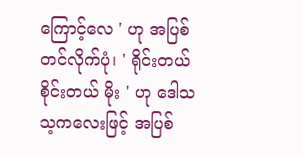ကြောင့်လေ ' ဟု အပြစ်တင်လိုက်ပုံ၊ ' ရိုင်းတယ် စိုင်းတယ် မိုး ' ဟု ဒေါသသ့ကလေးဖြင့် အပြစ်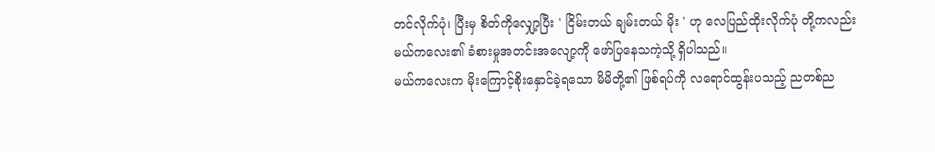တင်လိုက်ပုံ၊ ပြီးမှ စိတ်ကိုလျှော့ပြီး ' ငြိမ်းတယ် ချမ်းတယ် မိုး ' ဟု လေပြည်ထိုးလိုက်ပုံ တို့ကလည်း မယ်ကလေး၏ ခံစားမှုအတင်းအလျော့ကို ဖော်ပြနေသကဲ့သို့ ရှိပါသည်။
မယ်ကလေးက မိုးကြောင့်စိုးနှောင်ခဲ့ရသော မိမိတို့၏ ဖြစ်ရပ်ကို လရောင်ထွန်းပသည့် ညတစ်ည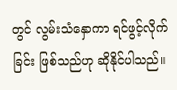တွင် လွမ်းသံနှောကာ ရင်ဖွင့်လိုက်ခြင်း ဖြစ်သည်ဟု ဆိုနိုင်ပါသည်။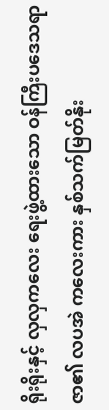ရိုးရိုးနှင့် လှလှကလေး ရေးဖွဲ့ထားသော ဝန်ကြီးပဒေသရာဇာ၏ လပအဲ ကလေးကား နှစ်သက်မြတ်နိုး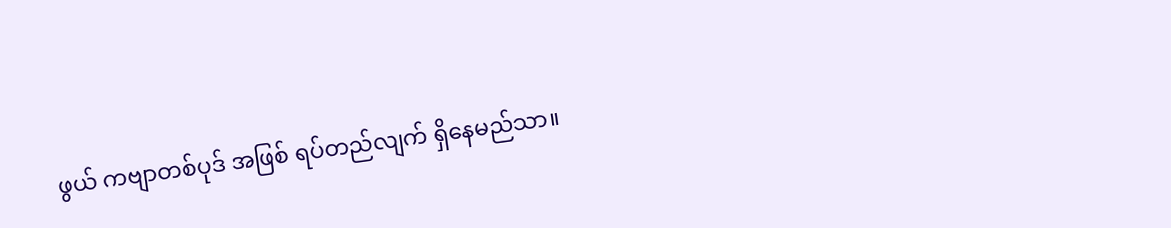ဖွယ် ကဗျာတစ်ပုဒ် အဖြစ် ရပ်တည်လျက် ရှိနေမည်သာ။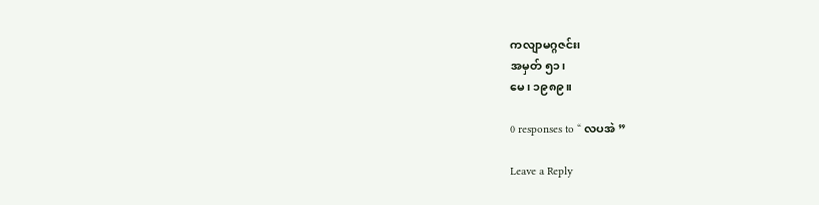ကလျာမဂ္ဂဇင်း၊
အမှတ် ၅၁၊
မေ၊ ၁၉၈၉။

0 responses to “ လပအဲ ”

Leave a Reply